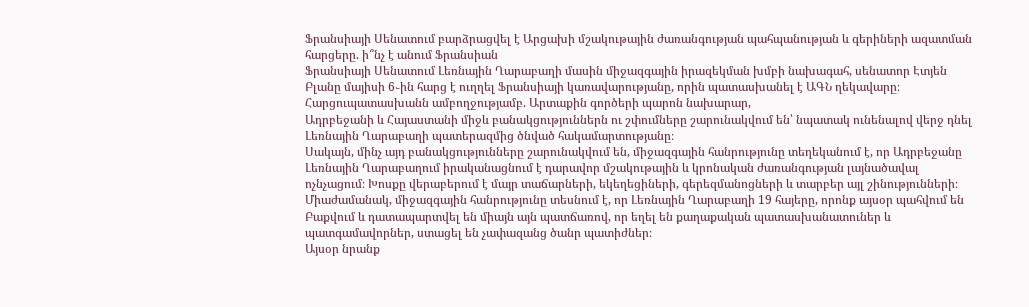Ֆրանսիայի Սենատում բարձրացվել է Արցախի մշակութային ժառանգության պահպանության և գերիների ազատման հարցերը. ի՞նչ է անում Ֆրանսիան
Ֆրանսիայի Սենատում Լեռնային Ղարաբաղի մասին միջազգային իրազեկման խմբի նախագահ, սենատոր Էտյեն Բլանը մայիսի 6֊ին հարց է ուղղել Ֆրանսիայի կառավարությանը, որին պատասխանել է ԱԳՆ ղեկավարը։
Հարցուպատասխանն ամբողջությամբ. Արտաքին գործերի պարոն նախարար,
Ադրբեջանի և Հայաստանի միջև բանակցություններն ու շփումները շարունակվում են՝ նպատակ ունենալով վերջ դնել Լեռնային Ղարաբաղի պատերազմից ծնված հակամարտությանը։
Սակայն, մինչ այդ բանակցությունները շարունակվում են, միջազգային հանրությունը տեղեկանում է, որ Ադրբեջանը Լեռնային Ղարաբաղում իրականացնում է դարավոր մշակութային և կրոնական ժառանգության լայնածավալ ոչնչացում։ Խոսքը վերաբերում է մայր տաճարների, եկեղեցիների, գերեզմանոցների և տարբեր այլ շինությունների։
Միաժամանակ, միջազգային հանրությունը տեսնում է, որ Լեռնային Ղարաբաղի 19 հայերը, որոնք այսօր պահվում են Բաքվում և դատապարտվել են միայն այն պատճառով, որ եղել են քաղաքական պատասխանատուներ և պատգամավորներ, ստացել են չափազանց ծանր պատիժներ։
Այսօր նրանք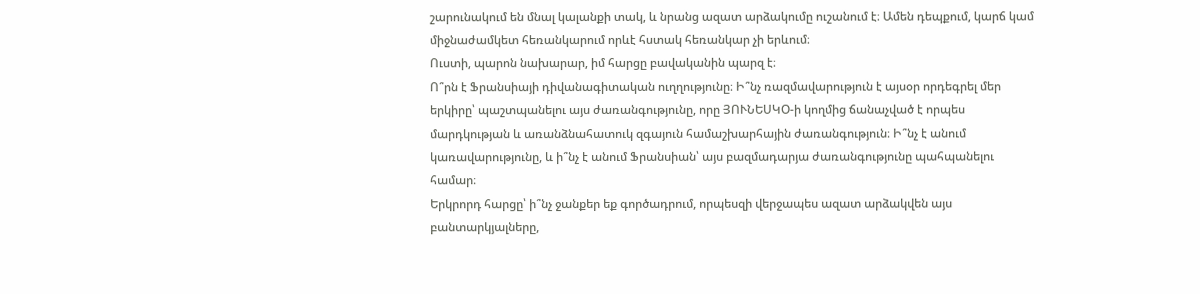շարունակում են մնալ կալանքի տակ, և նրանց ազատ արձակումը ուշանում է։ Ամեն դեպքում, կարճ կամ միջնաժամկետ հեռանկարում որևէ հստակ հեռանկար չի երևում։
Ուստի, պարոն նախարար, իմ հարցը բավականին պարզ է։
Ո՞րն է Ֆրանսիայի դիվանագիտական ուղղությունը։ Ի՞նչ ռազմավարություն է այսօր որդեգրել մեր երկիրը՝ պաշտպանելու այս ժառանգությունը, որը ՅՈՒՆԵՍԿՕ-ի կողմից ճանաչված է որպես մարդկության և առանձնահատուկ զգայուն համաշխարհային ժառանգություն։ Ի՞նչ է անում կառավարությունը, և ի՞նչ է անում Ֆրանսիան՝ այս բազմադարյա ժառանգությունը պահպանելու համար։
Երկրորդ հարցը՝ ի՞նչ ջանքեր եք գործադրում, որպեսզի վերջապես ազատ արձակվեն այս բանտարկյալները,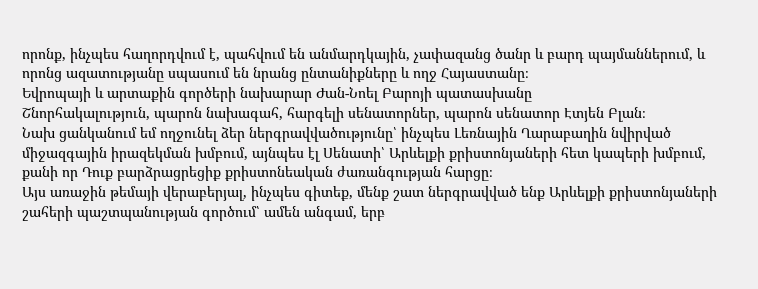որոնք, ինչպես հաղորդվում է, պահվում են անմարդկային, չափազանց ծանր և բարդ պայմաններում, և որոնց ազատությանը սպասում են նրանց ընտանիքները և ողջ Հայաստանը։
Եվրոպայի և արտաքին գործերի նախարար Ժան-Նոել Բարոյի պատասխանը
Շնորհակալություն, պարոն նախագահ, հարգելի սենատորներ, պարոն սենատոր Էտյեն Բլան։
Նախ ցանկանում եմ ողջունել ձեր ներգրավվածությունը՝ ինչպես Լեռնային Ղարաբաղին նվիրված միջազգային իրազեկման խմբում, այնպես էլ Սենատի՝ Արևելքի քրիստոնյաների հետ կապերի խմբում, քանի որ Դուք բարձրացրեցիք քրիստոնեական ժառանգության հարցը։
Այս առաջին թեմայի վերաբերյալ, ինչպես գիտեք, մենք շատ ներգրավված ենք Արևելքի քրիստոնյաների շահերի պաշտպանության գործում՝ ամեն անգամ, երբ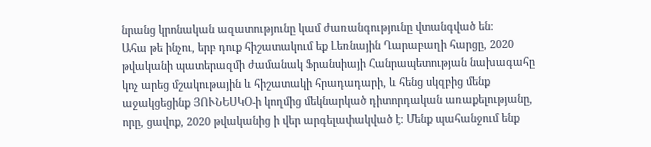նրանց կրոնական ազատությունը կամ ժառանգությունը վտանգված են։
Ահա թե ինչու, երբ դուք հիշատակում եք Լեռնային Ղարաբաղի հարցը, 2020 թվականի պատերազմի ժամանակ Ֆրանսիայի Հանրապետության նախագահը կոչ արեց մշակութային և հիշատակի հրադադարի, և հենց սկզբից մենք աջակցեցինք ՅՈՒՆԵՍԿՕ-ի կողմից մեկնարկած դիտորդական առաքելությանը, որը, ցավոք, 2020 թվականից ի վեր արգելափակված է։ Մենք պահանջում ենք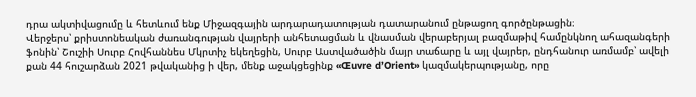դրա ակտիվացումը և հետևում ենք Միջազգային արդարադատության դատարանում ընթացող գործընթացին։
Վերջերս՝ քրիստոնեական ժառանգության վայրերի անհետացման և վնասման վերաբերյալ բազմաթիվ համընկնող ահազանգերի ֆոնին՝ Շուշիի Սուրբ Հովհաննես Մկրտիչ եկեղեցին, Սուրբ Աստվածածին մայր տաճարը և այլ վայրեր, ընդհանուր առմամբ՝ ավելի քան 44 հուշարձան 2021 թվականից ի վեր, մենք աջակցեցինք «Œuvre d’Orient» կազմակերպությանը, որը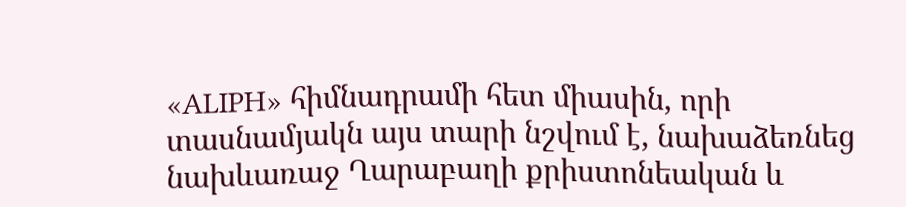«ALIPH» հիմնադրամի հետ միասին, որի տասնամյակն այս տարի նշվում է, նախաձեռնեց նախևառաջ Ղարաբաղի քրիստոնեական և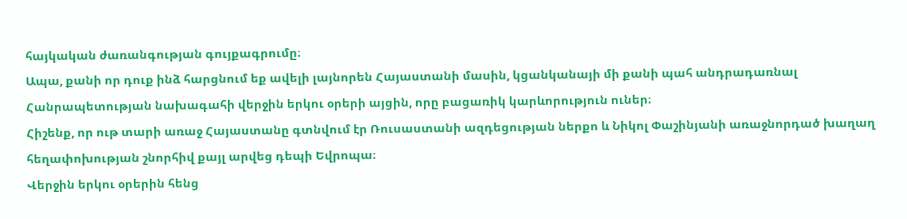հայկական ժառանգության գույքագրումը։
Ապա, քանի որ դուք ինձ հարցնում եք ավելի լայնորեն Հայաստանի մասին, կցանկանայի մի քանի պահ անդրադառնալ Հանրապետության նախագահի վերջին երկու օրերի այցին, որը բացառիկ կարևորություն ուներ։
Հիշենք, որ ութ տարի առաջ Հայաստանը գտնվում էր Ռուսաստանի ազդեցության ներքո և Նիկոլ Փաշինյանի առաջնորդած խաղաղ հեղափոխության շնորհիվ քայլ արվեց դեպի Եվրոպա։
Վերջին երկու օրերին հենց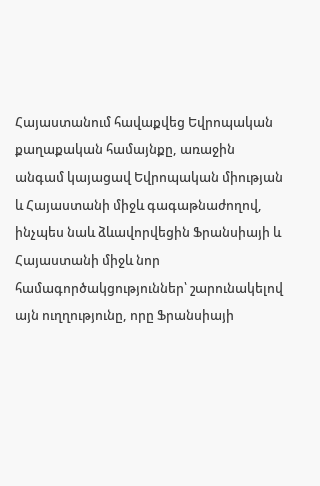Հայաստանում հավաքվեց Եվրոպական քաղաքական համայնքը, առաջին անգամ կայացավ Եվրոպական միության և Հայաստանի միջև գագաթնաժողով, ինչպես նաև ձևավորվեցին Ֆրանսիայի և Հայաստանի միջև նոր համագործակցություններ՝ շարունակելով այն ուղղությունը, որը Ֆրանսիայի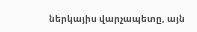ներկայիս վարչապետը, այն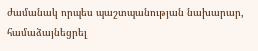ժամանակ որպես պաշտպանության նախարար, համաձայնեցրել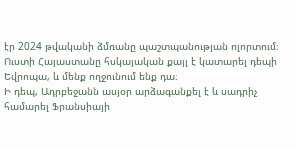էր 2024 թվականի ձմռանը պաշտպանության ոլորտում։
Ուստի Հայաստանը հսկայական քայլ է կատարել դեպի Եվրոպա, և մենք ողջունում ենք դա։
Ի դեպ, Ադրբեջանն ասյօր արձագանքել է և սադրիչ համարել Ֆրանսիայի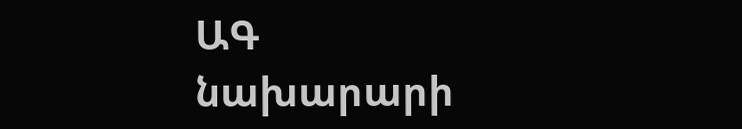ԱԳ նախարարի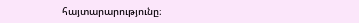հայտարարությունը։